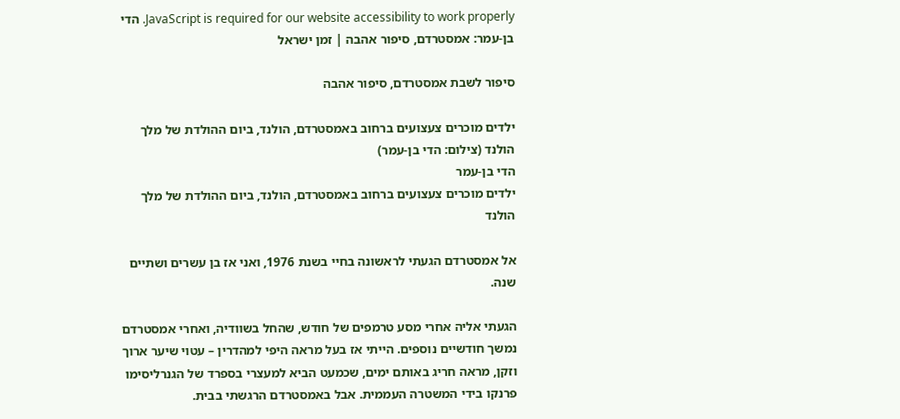JavaScript is required for our website accessibility to work properly. הדי בן-עמר: אמסטרדם, סיפור אהבה | זמן ישראל

סיפור לשבת אמסטרדם, סיפור אהבה

ילדים מוכרים צעצועים ברחוב באמסטרדם, הולנד, ביום ההולדת של מלך הולנד (צילום: הדי בן-עמר)
הדי בן-עמר
ילדים מוכרים צעצועים ברחוב באמסטרדם, הולנד, ביום ההולדת של מלך הולנד

אל אמסטרדם הגעתי לראשונה בחיי בשנת 1976, ואני אז בן עשרים ושתיים שנה.

הגעתי אליה אחרי מסע טרמפים של חודש, שהחל בשוודיה, ואחרי אמסטרדם נמשך חודשיים נוספים. הייתי אז בעל מראה היפי למהדרין – עטוי שיער ארוך וזקן, מראה חריג באותם ימים, שכמעט הביא למעצרי בספרד של הגנרליסימו פרנקו בידי המשטרה העממית. אבל באמסטרדם הרגשתי בבית.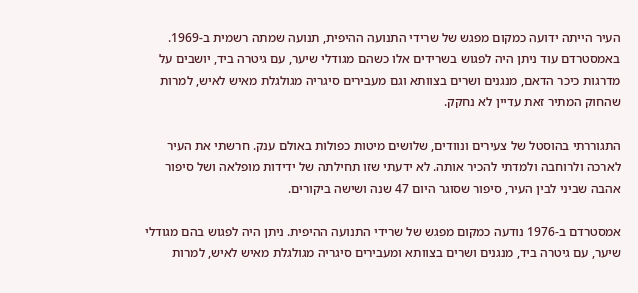העיר הייתה ידועה כמקום מפגש של שרידי התנועה ההיפית, תנועה שמתה רשמית ב-1969. באמסטרדם עוד ניתן היה לפגוש בשרידים אלו כשהם מגודלי שיער, עם גיטרה ביד, יושבים על מדרגות כיכר הדאם, מנגנים ושרים בצוותא וגם מעבירים סיגריה מגולגלת מאיש לאיש, למרות שהחוק המתיר זאת עדיין לא נחקק.

התגוררתי בהוסטל של צעירים ונוודים, שלושים מיטות כפולות באולם ענק. חרשתי את העיר לארכה ולרוחבה ולמדתי להכיר אותה. לא ידעתי שזו תחילתה של ידידות מופלאה ושל סיפור אהבה שביני לבין העיר, סיפור שסוגר היום 47 שנה ושישה ביקורים.

אמסטרדם ב-1976 נודעה כמקום מפגש של שרידי התנועה ההיפית. ניתן היה לפגוש בהם מגודלי שיער, עם גיטרה ביד, מנגנים ושרים בצוותא ומעבירים סיגריה מגולגלת מאיש לאיש, למרות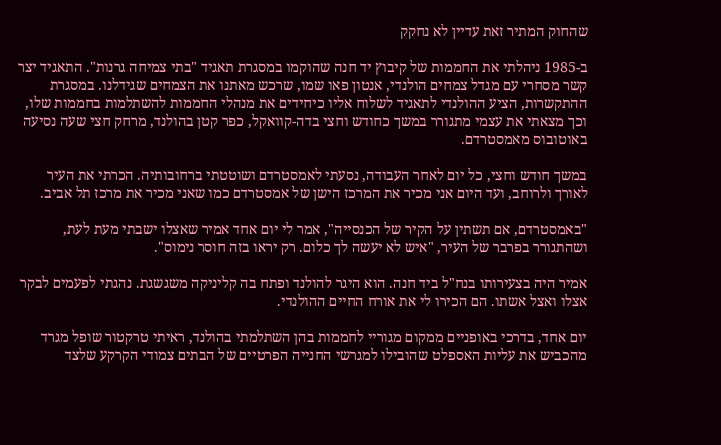שהחוק המתיר זאת עדיין לא נחקק

ב-1985 ניהלתי את החממות של קיבוץ יד חנה שהוקמו במסגרת תאגיד "בתי צמיחה גרנות". התאגיד יצר קשר מסחרי עם מגדל צמחים הולנדי, אנטון פאו שמו, שרכש מאתנו את הצמחים שגידלנו. במסגרת ההתקשרות, הציע ההולנדי לתאגיד לשלוח אליו כיחידים את מנהלי החממות להשתלמות בחממות שלו, וכך מצאתי את עצמי מתגורר במשך כחודש וחצי בדה-קוואקל, כפר קטן בהולנד, מרחק חצי שעה נסיעה באוטובוס מאמסטרדם.

במשך חודש וחצי, כל יום לאחר העבודה, נסעתי לאמסטרדם ושוטטתי ברחובותיה. הכרתי את העיר לאורך ולרוחב, ועד היום אני מכיר את המרכז הישן של אמסטרדם כמו שאני מכיר את מרכז תל אביב.

"באמסטרדם, אם תשתין על הקיר של הכנסייה", אמר לי יום אחד אמיר שאצלו ישבתי מעת לעת, ושהתגורר בפרבר של העיר, "איש לא יעשה לך כלום. רק יראו בזה חוסר נימוס".

אמיר היה בצעירותו בנח"ל ביד חנה. הוא היגר להולנד ופתח בה קליניקה משגשגת. נהגתי לפעמים לבקר אצלו ואצל אשתו. הם הכירו לי את אורח החיים ההולנדי.

יום אחד, בדרכי באופניים ממקום מגוריי לחממות בהן השתלמתי בהולנד, ראיתי טרקטור שופל מגרד מהכביש את עליות האספלט שהובילו למגרשי החנייה הפרטיים של הבתים צמודי הקרקע שלצד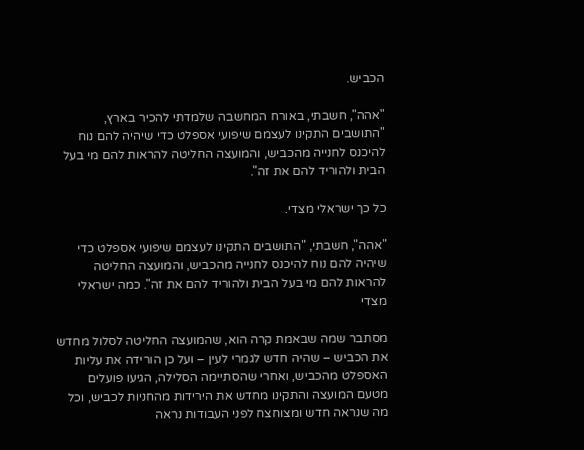הכביש.

"אהה", חשבתי, באורח המחשבה שלמדתי להכיר בארץ, "התושבים התקינו לעצמם שיפועי אספלט כדי שיהיה להם נוח להיכנס לחנייה מהכביש, והמועצה החליטה להראות להם מי בעל הבית ולהוריד להם את זה".

כל כך ישראלי מצדי.

"אהה", חשבתי, "התושבים התקינו לעצמם שיפועי אספלט כדי שיהיה להם נוח להיכנס לחנייה מהכביש, והמועצה החליטה להראות להם מי בעל הבית ולהוריד להם את זה". כמה ישראלי מצדי

מסתבר שמה שבאמת קרה הוא, שהמועצה החליטה לסלול מחדש את הכביש – שהיה חדש לגמרי לעין – ועל כן הורידה את עליות האספלט מהכביש, ואחרי שהסתיימה הסלילה, הגיעו פועלים מטעם המועצה והתקינו מחדש את הירידות מהחניות לכביש, וכל מה שנראה חדש ומצוחצח לפני העבודות נראה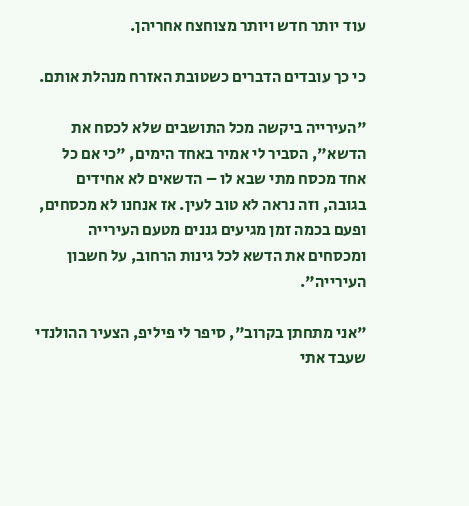עוד יותר חדש ויותר מצוחצח אחריהן.

כי כך עובדים הדברים כשטובת האזרח מנהלת אותם.

"העירייה ביקשה מכל התושבים שלא לכסח את הדשא", הסביר לי אמיר באחד הימים, "כי אם כל אחד מכסח מתי שבא לו – הדשאים לא אחידים בגובה, וזה נראה לא טוב לעין. אז אנחנו לא מכסחים, ופעם בכמה זמן מגיעים גננים מטעם העירייה ומכסחים את הדשא לכל גינות הרחוב, על חשבון העירייה".

"אני מתחתן בקרוב", סיפר לי פיליפ, הצעיר ההולנדי שעבד אתי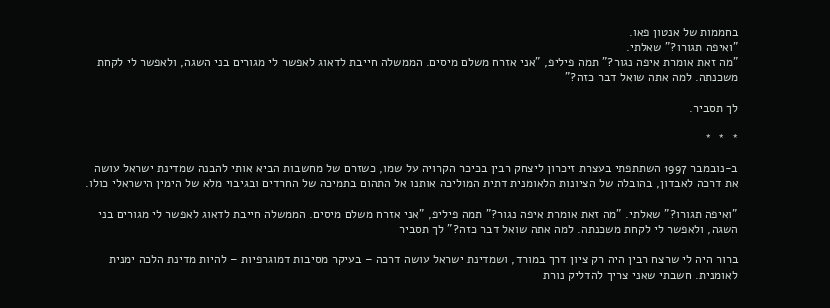בחממות של אנטון פאו.
"ואיפה תגורו?" שאלתי.
"מה זאת אומרת איפה נגור?" תמה פיליפ, "אני אזרח משלם מיסים. הממשלה חייבת לדאוג לאפשר לי מגורים בני השגה, ולאפשר לי לקחת משכנתה. למה אתה שואל דבר כזה?"

לך תסביר.

*  *  *

ב-נובמבר 1997 השתתפתי בעצרת זיכרון ליצחק רבין בכיכר הקרויה על שמו, כשזרם של מחשבות הביא אותי להבנה שמדינת ישראל עושה את דרכה לאבדון, בהובלה של הציונות הלאומנית דתית המוליכה אותנו אל התהום בתמיכה של החרדים ובגיבוי מלא של הימין הישראלי כולו.

"ואיפה תגורו?" שאלתי. "מה זאת אומרת איפה נגור?" תמה פיליפ, "אני אזרח משלם מיסים. הממשלה חייבת לדאוג לאפשר לי מגורים בני השגה, ולאפשר לי לקחת משכנתה. למה אתה שואל דבר כזה?" לך תסביר

ברור היה לי שרצח רבין היה רק ציון דרך במורד, ושמדינת ישראל עושה דרכה – בעיקר מסיבות דמוגרפיות – להיות מדינת הלכה ימנית לאומנית. חשבתי שאני צריך להדליק נורת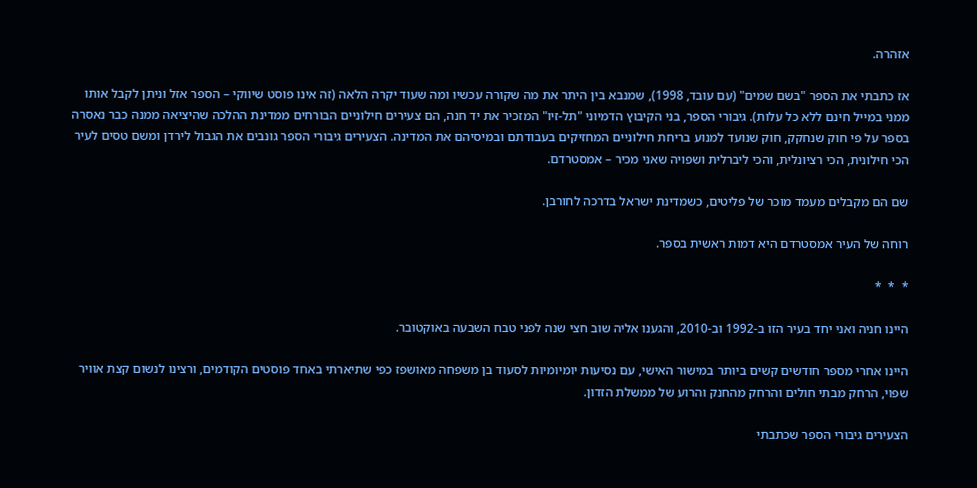אזהרה.

אז כתבתי את הספר "בשם שמים" (עם עובד, 1998), שמנבא בין היתר את מה שקורה עכשיו ומה שעוד יקרה הלאה (זה אינו פוסט שיווקי – הספר אזל וניתן לקבל אותו ממני במייל חינם ללא כל עלות). גיבורי הספר, בני הקיבוץ הדמיוני "תל-זיו" המזכיר את יד חנה, הם צעירים חילוניים הבורחים ממדינת ההלכה שהיציאה ממנה כבר נאסרה בספר על פי חוק שנחקק, חוק שנועד למנוע בריחת חילוניים המחזיקים בעבודתם ובמיסיהם את המדינה. הצעירים גיבורי הספר גונבים את הגבול לירדן ומשם טסים לעיר הכי חילונית, הכי רציונלית, והכי ליברלית ושפויה שאני מכיר – אמסטרדם.

שם הם מקבלים מעמד מוכר של פליטים, כשמדינת ישראל בדרכה לחורבן.

רוחה של העיר אמסטרדם היא דמות ראשית בספר.

*  *  *

היינו חניה ואני יחד בעיר הזו ב-1992 וב-2010, והגענו אליה שוב חצי שנה לפני טבח השבעה באוקטובר.

היינו אחרי מספר חודשים קשים ביותר במישור האישי, עם נסיעות יומיומיות לסעוד בן משפחה מאושפז כפי שתיארתי באחד פוסטים הקודמים, ורצינו לנשום קצת אוויר שפוי, הרחק מבתי חולים והרחק מהחנק והרוע של ממשלת הזדון.

הצעירים גיבורי הספר שכתבתי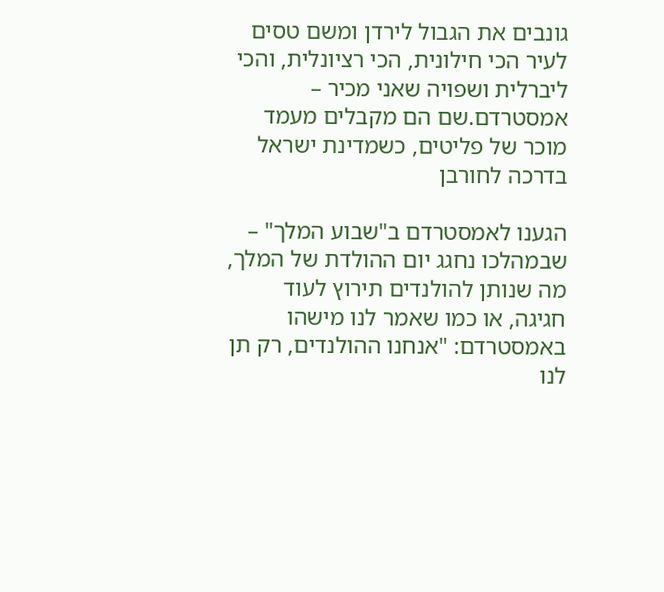גונבים את הגבול לירדן ומשם טסים לעיר הכי חילונית, הכי רציונלית, והכי ליברלית ושפויה שאני מכיר – אמסטרדם.שם הם מקבלים מעמד מוכר של פליטים, כשמדינת ישראל בדרכה לחורבן

הגענו לאמסטרדם ב"שבוע המלך" – שבמהלכו נחגג יום ההולדת של המלך, מה שנותן להולנדים תירוץ לעוד חגיגה, או כמו שאמר לנו מישהו באמסטרדם: "אנחנו ההולנדים, רק תן לנו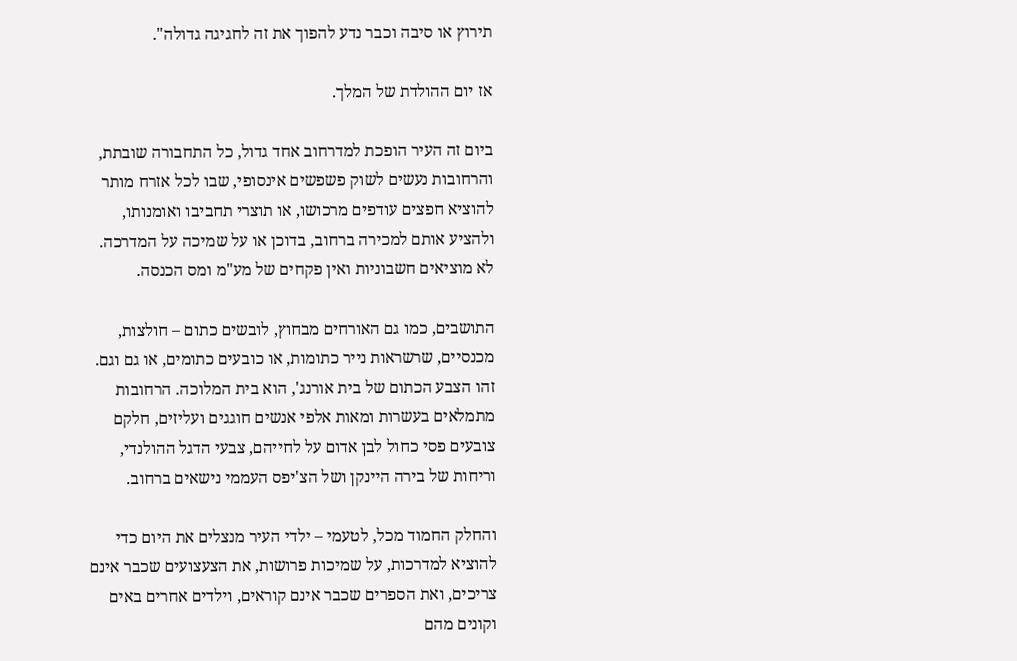תירוץ או סיבה וכבר נדע להפוך את זה לחגיגה גדולה".

אז יום ההולדת של המלך.

ביום זה העיר הופכת למדרחוב אחד גדול, כל התחבורה שובתת, והרחובות נעשים לשוק פשפשים אינסופי, שבו לכל אזרח מותר להוציא חפצים עודפים מרכושו, או תוצרי תחביבו ואומנותו, ולהציע אותם למכירה ברחוב, בדוכן או על שמיכה על המדרכה. לא מוציאים חשבוניות ואין פקחים של מע"מ ומס הכנסה.

התושבים, כמו גם האורחים מבחוץ, לובשים כתום – חולצות, מכנסיים, שרשראות נייר כתומות, או כובעים כתומים, או גם וגם. זהו הצבע הכתום של בית אורנג', הוא בית המלוכה. הרחובות מתמלאים בעשרות ומאות אלפי אנשים חוגגים ועליזים, חלקם צובעים פסי כחול לבן אדום על לחייהם, צבעי הדגל ההולנדי, וריחות של בירה היינקן ושל הצ'יפס העממי נישאים ברחוב.

והחלק החמוד מכל, לטעמי – ילדי העיר מנצלים את היום כדי להוציא למדרכות, על שמיכות פרושות, את הצעצועים שכבר אינם צריכים, ואת הספרים שכבר אינם קוראים, וילדים אחרים באים וקונים מהם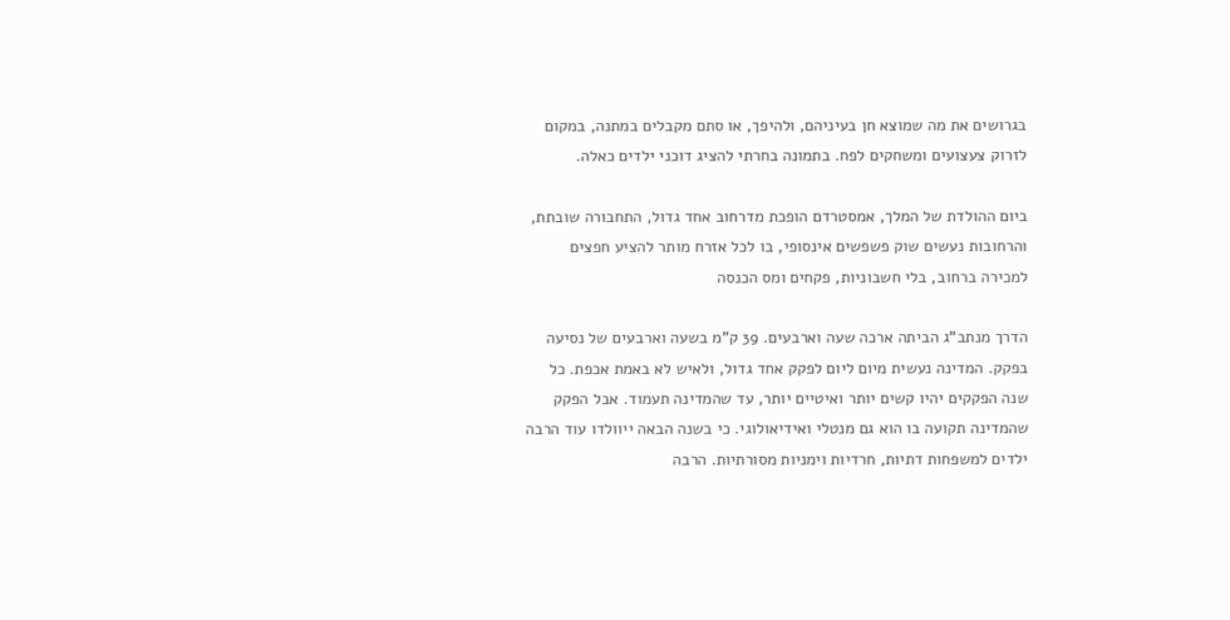בגרושים את מה שמוצא חן בעיניהם, ולהיפך, או סתם מקבלים במתנה, במקום לזרוק צעצועים ומשחקים לפח. בתמונה בחרתי להציג דוכני ילדים כאלה.

ביום ההולדת של המלך, אמסטרדם הופכת מדרחוב אחד גדול, התחבורה שובתת, והרחובות נעשים שוק פשפשים אינסופי, בו לכל אזרח מותר להציע חפצים למכירה ברחוב, בלי חשבוניות, פקחים ומס הכנסה

הדרך מנתב"ג הביתה ארכה שעה וארבעים. 39 ק"מ בשעה וארבעים של נסיעה בפקק. המדינה נעשית מיום ליום לפקק אחד גדול, ולאיש לא באמת אכפת. כל שנה הפקקים יהיו קשים יותר ואיטיים יותר, עד שהמדינה תעמוד. אבל הפקק שהמדינה תקועה בו הוא גם מנטלי ואידיאולוגי. כי בשנה הבאה ייוולדו עוד הרבה ילדים למשפחות דתיות, חרדיות וימניות מסורתיות. הרבה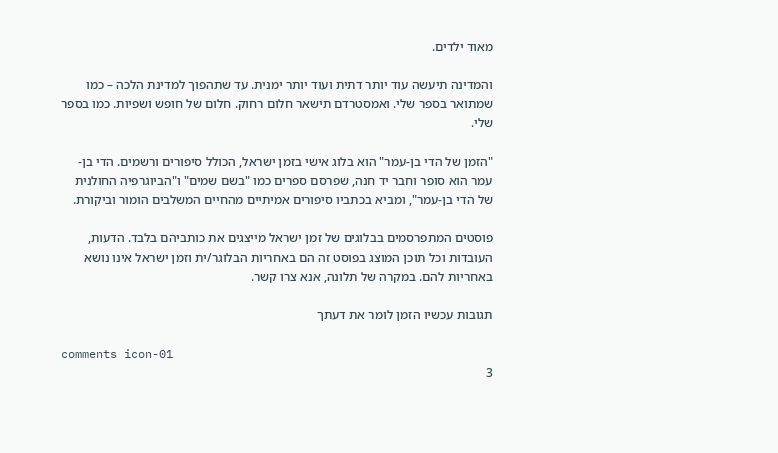מאוד ילדים.

והמדינה תיעשה עוד יותר דתית ועוד יותר ימנית. עד שתהפוך למדינת הלכה – כמו שמתואר בספר שלי. ואמסטרדם תישאר חלום רחוק. חלום של חופש ושפיות. כמו בספר שלי.

"הזמן של הדי בן-עמר" הוא בלוג אישי בזמן ישראל, הכולל סיפורים ורשמים. הדי בן-עמר הוא סופר וחבר יד חנה, שפרסם ספרים כמו "בשם שמים" ו"הביוגרפיה החולנית של הדי בן-עמר", ומביא בכתביו סיפורים אמיתיים מהחיים המשלבים הומור וביקורת.

פוסטים המתפרסמים בבלוגים של זמן ישראל מייצגים את כותביהם בלבד. הדעות, העובדות וכל תוכן המוצג בפוסט זה הם באחריות הבלוגר/ית וזמן ישראל אינו נושא באחריות להם. במקרה של תלונה, אנא צרו קשר.

תגובות עכשיו הזמן לומר את דעתך

comments icon-01
3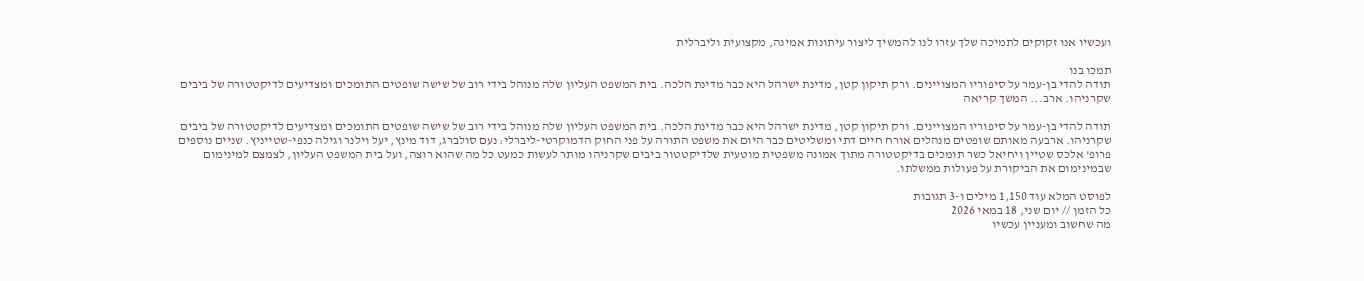ועכשיו אנו זקוקים לתמיכה שלך עזרו לנו להמשיך ליצור עיתונות אמינה, מקצועית וליברלית

תמכו בנו
תודה להדי בן-עמר על סיפוריו המצויינים. ורק תיקון קטן, מדינת ישרהל היא כבר מדינת הלכה. בית המשפט העליון שלה מנוהל בידי רוב של שישה שופטים התומכים ומצדיעים לדיקטטורה של ביבים שקרניהו. ארב... המשך קריאה

תודה להדי בן-עמר על סיפוריו המצויינים. ורק תיקון קטן, מדינת ישרהל היא כבר מדינת הלכה. בית המשפט העליון שלה מנוהל בידי רוב של שישה שופטים התומכים ומצדיעים לדיקטטורה של ביבים שקרניהו. ארבעה מאותם שופטים מנהלים אורח חיים דתי ומשליטים כבר היום את משפט התורה על פני החוק הדמוקרטי-ליברלי: נעם סולברג, דוד מינץ, יעל וילנר וגילה כנפי-שטייניץ. שניים נוספים פרופ' אלכס שטיין ויחיאל כשר תומכים בדיקטטורה מתוך אמונה משפטית מוטעית שלדיקטטור ביבים שקרניהו מותר לעשות כמעט כל מה שהוא רוצה, ועל בית המשפט העליון, לצמצם למינימום שבמינימום את הביקורת על פעולות ממשלתו.

לפוסט המלא עוד 1,150 מילים ו-3 תגובות
כל הזמן // יום שני, 18 במאי 2026
מה שחשוב ומעניין עכשיו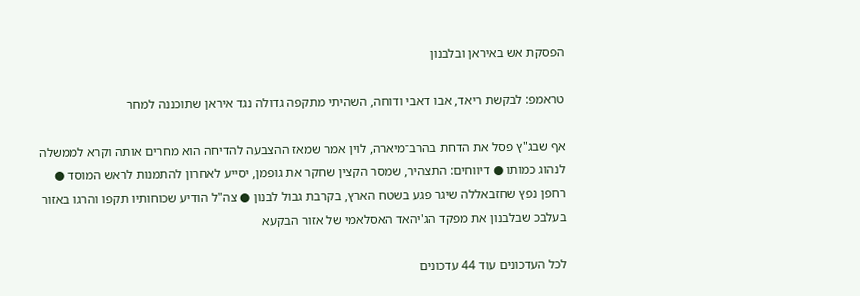הפסקת אש באיראן ובלבנון

טראמפ: לבקשת ריאד, אבו דאבי ודוחה, השהיתי מתקפה גדולה נגד איראן שתוכננה למחר

אף שבג"ץ פסל את הדחת בהרב־מיארה, לוין אמר שמאז ההצבעה להדיחה הוא מחרים אותה וקרא לממשלה לנהוג כמותו ● דיווחים: התצהיר, שמסר הקצין שחקר את גופמן, יסייע לאחרון להתמנות לראש המוסד ● רחפן נפץ שחזבאללה שיגר פגע בשטח הארץ, בקרבת גבול לבנון ● צה"ל הודיע שכוחותיו תקפו והרגו באזור בעלבכ שבלבנון את מפקד הג'יהאד האסלאמי של אזור הבקעא

לכל העדכונים עוד 44 עדכונים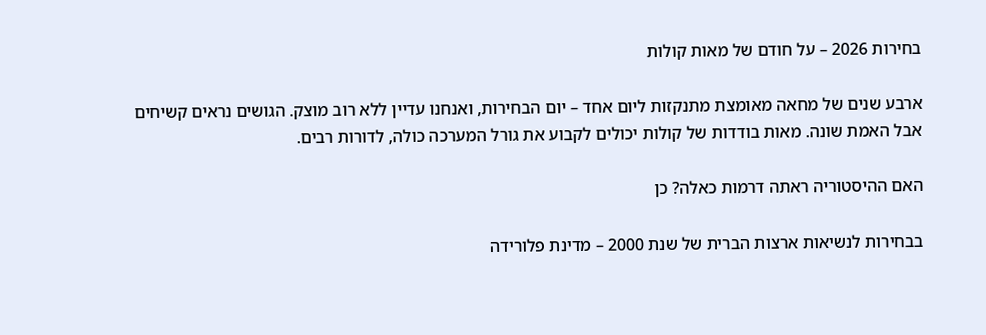בחירות 2026 – על חודם של מאות קולות

ארבע שנים של מחאה מאומצת מתנקזות ליום אחד – יום הבחירות, ואנחנו עדיין ללא רוב מוצק. הגושים נראים קשיחים אבל האמת שונה. מאות בודדות של קולות יכולים לקבוע את גורל המערכה כולה, לדורות רבים.

האם ההיסטוריה ראתה דרמות כאלה? כן

בבחירות לנשיאות ארצות הברית של שנת 2000 – מדינת פלורידה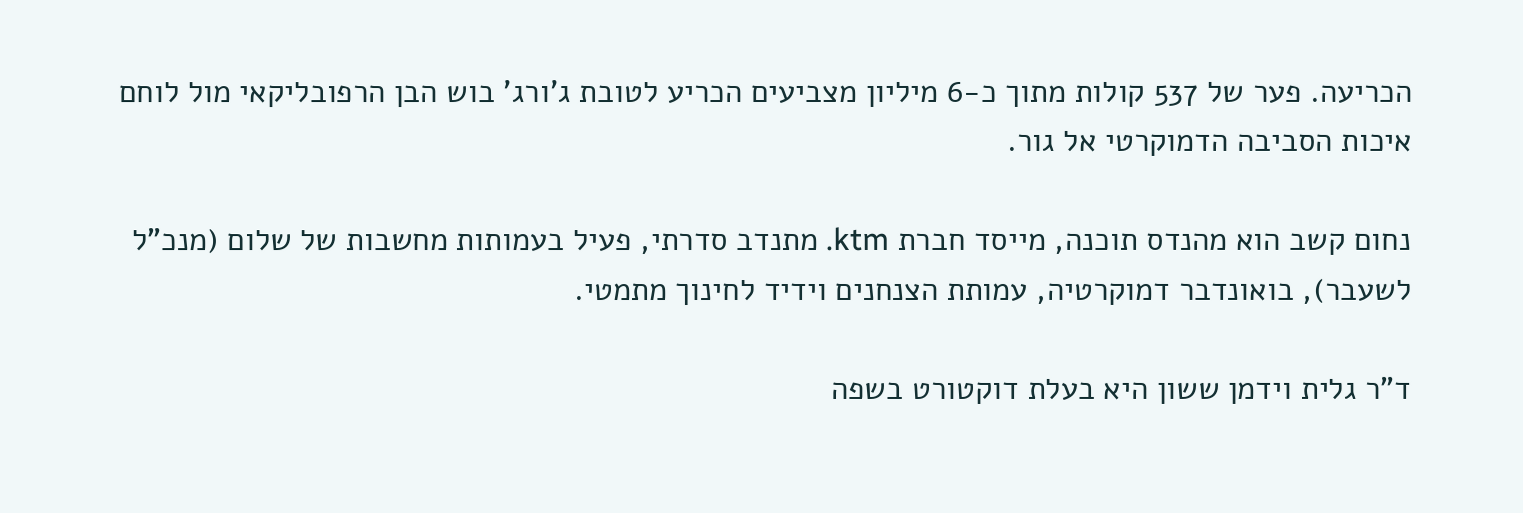הכריעה. פער של 537 קולות מתוך כ-6 מיליון מצביעים הכריע לטובת ג'ורג' בוש הבן הרפובליקאי מול לוחם איכות הסביבה הדמוקרטי אל גור.

נחום קשב הוא מהנדס תוכנה, מייסד חברת ktm. מתנדב סדרתי, פעיל בעמותות מחשבות של שלום (מנכ"ל לשעבר), בואונדבר דמוקרטיה, עמותת הצנחנים וידיד לחינוך מתמטי.

ד"ר גלית וידמן ששון היא בעלת דוקטורט בשפה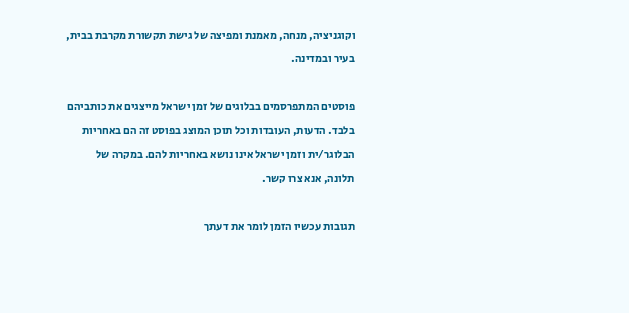וקוגניציה, מנחה, מאמנת ומפיצה של גישת תקשורת מקרבת בבית, בעיר ובמדינה.

פוסטים המתפרסמים בבלוגים של זמן ישראל מייצגים את כותביהם בלבד. הדעות, העובדות וכל תוכן המוצג בפוסט זה הם באחריות הבלוגר/ית וזמן ישראל אינו נושא באחריות להם. במקרה של תלונה, אנא צרו קשר.

תגובות עכשיו הזמן לומר את דעתך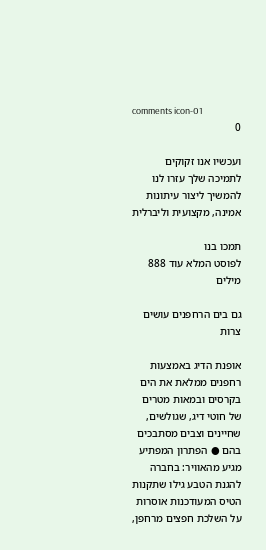comments icon-01
0

ועכשיו אנו זקוקים לתמיכה שלך עזרו לנו להמשיך ליצור עיתונות אמינה, מקצועית וליברלית

תמכו בנו
לפוסט המלא עוד 888 מילים

גם בים הרחפנים עושים צרות

אופנת הדיג באמצעות רחפנים ממלאת את הים בקרסים ובמאות מטרים של חוטי דיג, שגולשים, שחיינים וצבים מסתבכים בהם ● הפתרון המפתיע מגיע מהאוויר: בחברה להגנת הטבע גילו שתקנות הטיס המעודכנות אוסרות על השלכת חפצים מרחפן,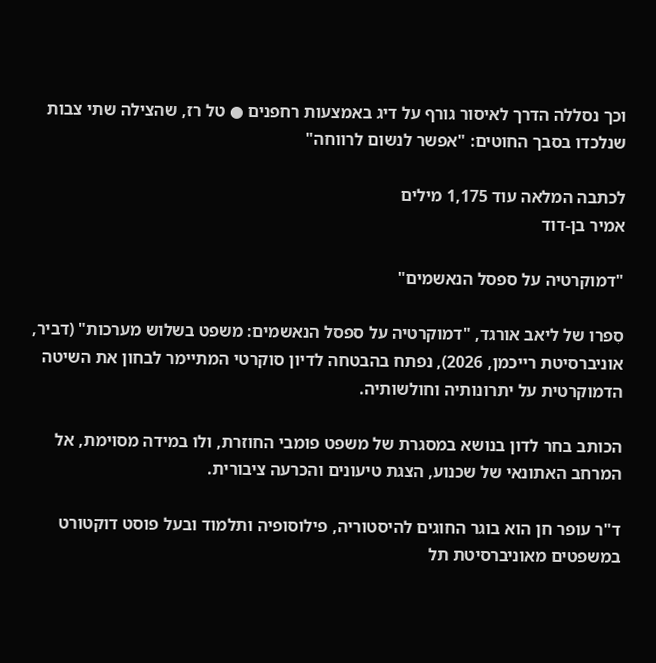וכך נסללה הדרך לאיסור גורף על דיג באמצעות רחפנים ● טל רז, שהצילה שתי צבות שנלכדו בסבך החוטים: "אפשר לנשום לרווחה"

לכתבה המלאה עוד 1,175 מילים
אמיר בן-דוד

"דמוקרטיה על ספסל הנאשמים"

סִפרו של ליאב אורגד, "דמוקרטיה על ספסל הנאשמים: משפט בשלוש מערכות" (דביר, אוניברסיטת רייכמן, 2026), נפתח בהבטחה לדיון סוקרטי המתיימר לבחון את השיטה הדמוקרטית על יתרונותיה וחולשותיה.

הכותב בחר לדון בנושא במסגרת של משפט פומבי החוזרת, ולו במידה מסוימת, אל המרחב האתונאי של שכנוע, הצגת טיעונים והכרעה ציבורית.

ד"ר עופר חן הוא בוגר החוגים להיסטוריה, פילוסופיה ותלמוד ובעל פוסט דוקטורט במשפטים מאוניברסיטת תל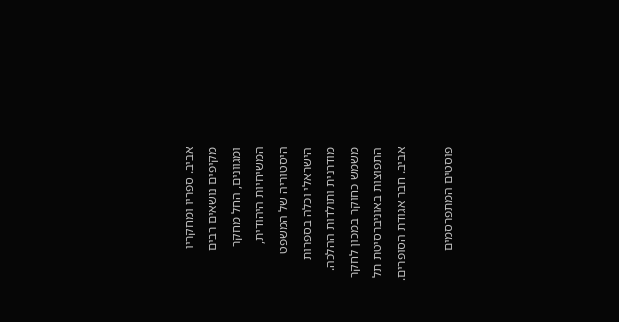אביב. ספריו ומחקריו מקיפים נושאים רבים ומגוונים, החל מחקר המשיחיות היהודית, היסטוריה של המשפט הישראלי וכלה בספרות מודרנית ותולדות ההלכה. משמש כחוקר במכון לחקר התפוצות באוניברסיטת תל אביב. חבר אגודת הסופרים.

פוסטים המתפרסמים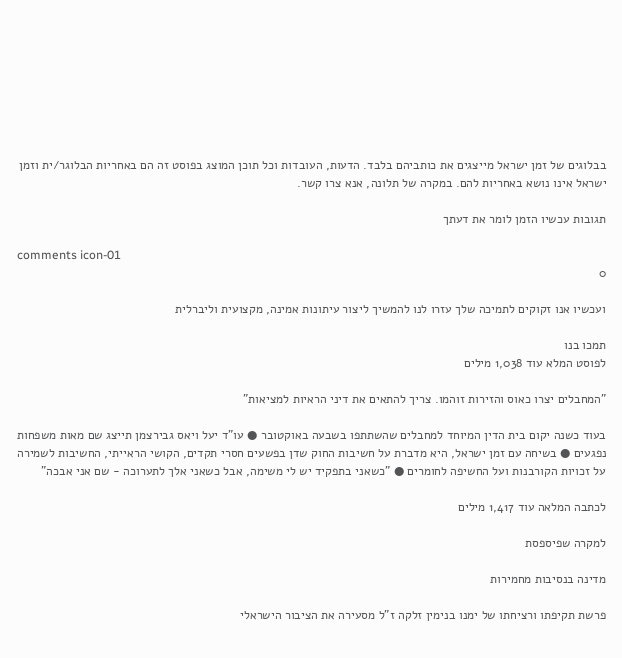בבלוגים של זמן ישראל מייצגים את כותביהם בלבד. הדעות, העובדות וכל תוכן המוצג בפוסט זה הם באחריות הבלוגר/ית וזמן ישראל אינו נושא באחריות להם. במקרה של תלונה, אנא צרו קשר.

תגובות עכשיו הזמן לומר את דעתך

comments icon-01
0

ועכשיו אנו זקוקים לתמיכה שלך עזרו לנו להמשיך ליצור עיתונות אמינה, מקצועית וליברלית

תמכו בנו
לפוסט המלא עוד 1,038 מילים

"המחבלים יצרו כאוס והזירות זוהמו. צריך להתאים את דיני הראיות למציאות"

בעוד כשנה יקום בית הדין המיוחד למחבלים שהשתתפו בשבעה באוקטובר ● עו"ד יעל ויאס גבירצמן תייצג שם מאות משפחות נפגעים ● בשיחה עם זמן ישראל, היא מדברת על חשיבות החוק שדן בפשעים חסרי תקדים, הקושי הראייתי, החשיבות לשמירה על זכויות הקורבנות ועל החשיפה לחומרים ● "כשאני בתפקיד יש לי משימה, אבל כשאני אלך לתערוכה - שם אני אבכה"

לכתבה המלאה עוד 1,417 מילים

למקרה שפיספסת

מדינה בנסיבות מחמירות

פרשת תקיפתו ורציחתו של ימנו בנימין זלקה ז"ל מסעירה את הציבור הישראלי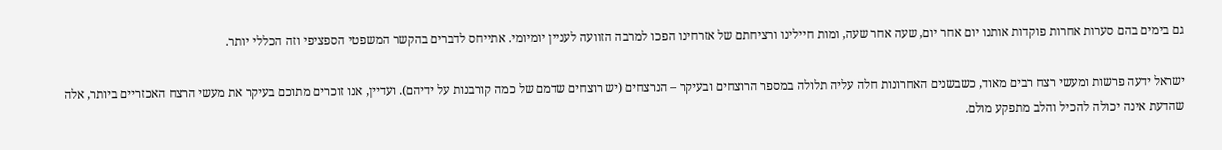גם בימים בהם סערות אחרות פוקדות אותנו יום אחר יום, שעה אחר שעה, ומות חיילינו ורציחתם של אזרחינו הפכו למרבה הזוועה לעניין יומיומי. אתייחס לדברים בהקשר המשפטי הספציפי וזה הכללי יותר.

ישראל ידעה פרשות ומעשי רצח רבים מאוד, כשבשנים האחרונות חלה עליה תלולה במספר הרוצחים ובעיקר – הנרצחים (יש רוצחים שדמם של כמה קורבנות על ידיהם). ועדיין, אנו זוכרים מתוכם בעיקר את מעשי הרצח האכזריים ביותר, אלה שהדעת אינה יכולה להכיל והלב מתפקע מולם.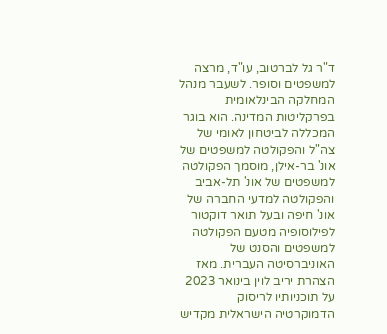ד"ר גל לברטוב, עו"ד, מרצה למשפטים וסופר. לשעבר מנהל המחלקה הבינלאומית בפרקליטות המדינה. הוא בוגר המכללה לביטחון לאומי של צה"ל והפקולטה למשפטים של אונ' בר-אילן, מוסמך הפקולטה למשפטים של אונ' תל-אביב והפקולטה למדעי החברה של אונ' חיפה ובעל תואר דוקטור לפילוסופיה מטעם הפקולטה למשפטים והסנט של האוניברסיטה העברית. מאז הצהרת יריב לוין בינואר 2023 על תוכניותיו לריסוק הדמוקרטיה הישראלית מקדיש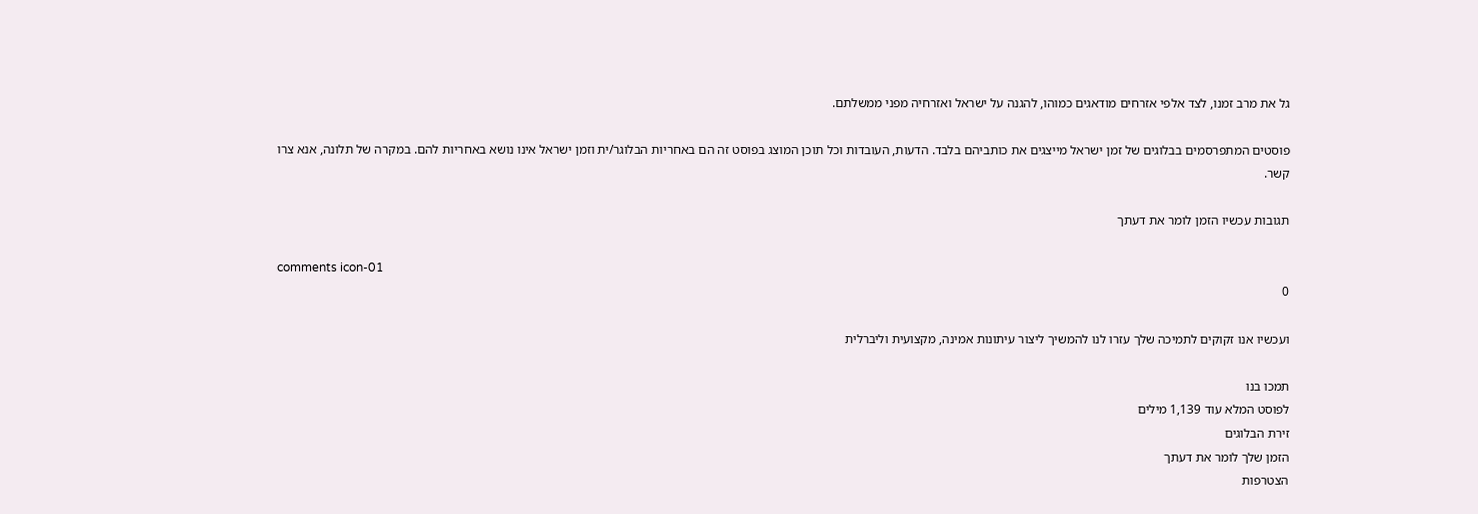גל את מרב זמנו, לצד אלפי אזרחים מודאגים כמוהו, להגנה על ישראל ואזרחיה מפני ממשלתם.

פוסטים המתפרסמים בבלוגים של זמן ישראל מייצגים את כותביהם בלבד. הדעות, העובדות וכל תוכן המוצג בפוסט זה הם באחריות הבלוגר/ית וזמן ישראל אינו נושא באחריות להם. במקרה של תלונה, אנא צרו קשר.

תגובות עכשיו הזמן לומר את דעתך

comments icon-01
0

ועכשיו אנו זקוקים לתמיכה שלך עזרו לנו להמשיך ליצור עיתונות אמינה, מקצועית וליברלית

תמכו בנו
לפוסט המלא עוד 1,139 מילים
זירת הבלוגים
הזמן שלך לומר את דעתך
הצטרפות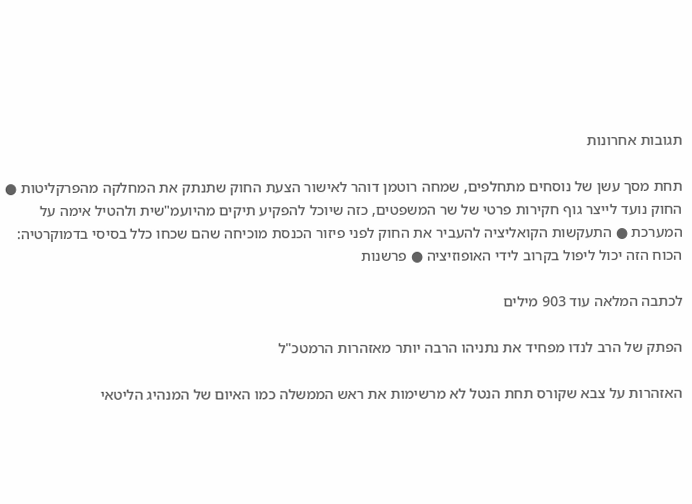תגובות אחרונות

תחת מסך עשן של נוסחים מתחלפים, שמחה רוטמן דוהר לאישור הצעת החוק שתנתק את המחלקה מהפרקליטות ● החוק נועד לייצר גוף חקירות פרטי של שר המשפטים, כזה שיוכל להפקיע תיקים מהיועמ"שית ולהטיל אימה על המערכת ● התעקשות הקואליציה להעביר את החוק לפני פיזור הכנסת מוכיחה שהם שכחו כלל בסיסי בדמוקרטיה: הכוח הזה יכול ליפול בקרוב לידי האופוזיציה ● פרשנות

לכתבה המלאה עוד 903 מילים

הפתק של הרב לנדו מפחיד את נתניהו הרבה יותר מאזהרות הרמטכ"ל

האזהרות על צבא שקורס תחת הנטל לא מרשימות את ראש הממשלה כמו האיום של המנהיג הליטאי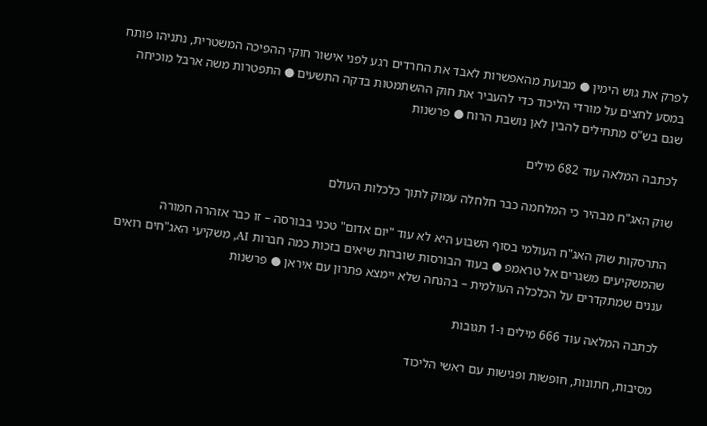לפרק את גוש הימין ● מבועת מהאפשרות לאבד את החרדים רגע לפני אישור חוקי ההפיכה המשטרית, נתניהו פותח במסע לחצים על מורדי הליכוד כדי להעביר את חוק ההשתמטות בדקה התשעים ● התפטרות משה ארבל מוכיחה שגם בש"ס מתחילים להבין לאן נושבת הרוח ● פרשנות

לכתבה המלאה עוד 682 מילים

שוק האג"ח מבהיר כי המלחמה כבר חלחלה עמוק לתוך כלכלות העולם

התרסקות שוק האג"ח העולמי בסוף השבוע היא לא עוד "יום אדום" טכני בבורסה – זו כבר אזהרה חמורה שהמשקיעים משגרים אל טראמפ ● בעוד הבורסות שוברות שיאים בזכות כמה חברות AI, משקיעי האג"חים רואים עננים שמתקדרים על הכלכלה העולמית – בהנחה שלא יימצא פתרון עם איראן ● פרשנות

לכתבה המלאה עוד 666 מילים ו-1 תגובות

מסיבות, חתונות, חופשות ופגישות עם ראשי הליכוד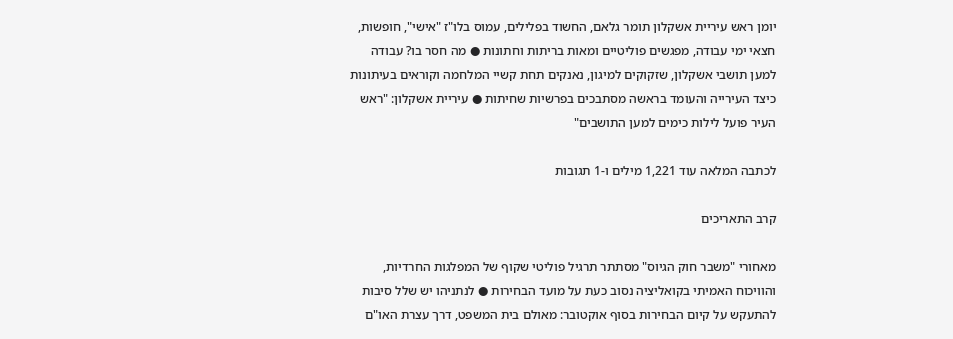יומן ראש עיריית אשקלון תומר גלאם, החשוד בפלילים, עמוס בלו"ז "אישי", חופשות, חצאי ימי עבודה, מפגשים פוליטיים ומאות בריתות וחתונות ● מה חסר בו? עבודה למען תושבי אשקלון, שזקוקים למיגון, נאנקים תחת קשיי המלחמה וקוראים בעיתונות כיצד העירייה והעומד בראשה מסתבכים בפרשיות שחיתות ● עיריית אשקלון: "ראש העיר פועל לילות כימים למען התושבים"

לכתבה המלאה עוד 1,221 מילים ו-1 תגובות

קרב התאריכים

מאחורי "משבר חוק הגיוס" מסתתר תרגיל פוליטי שקוף של המפלגות החרדיות, והוויכוח האמיתי בקואליציה נסוב כעת על מועד הבחירות ● לנתניהו יש שלל סיבות להתעקש על קיום הבחירות בסוף אוקטובר: מאולם בית המשפט, דרך עצרת האו"ם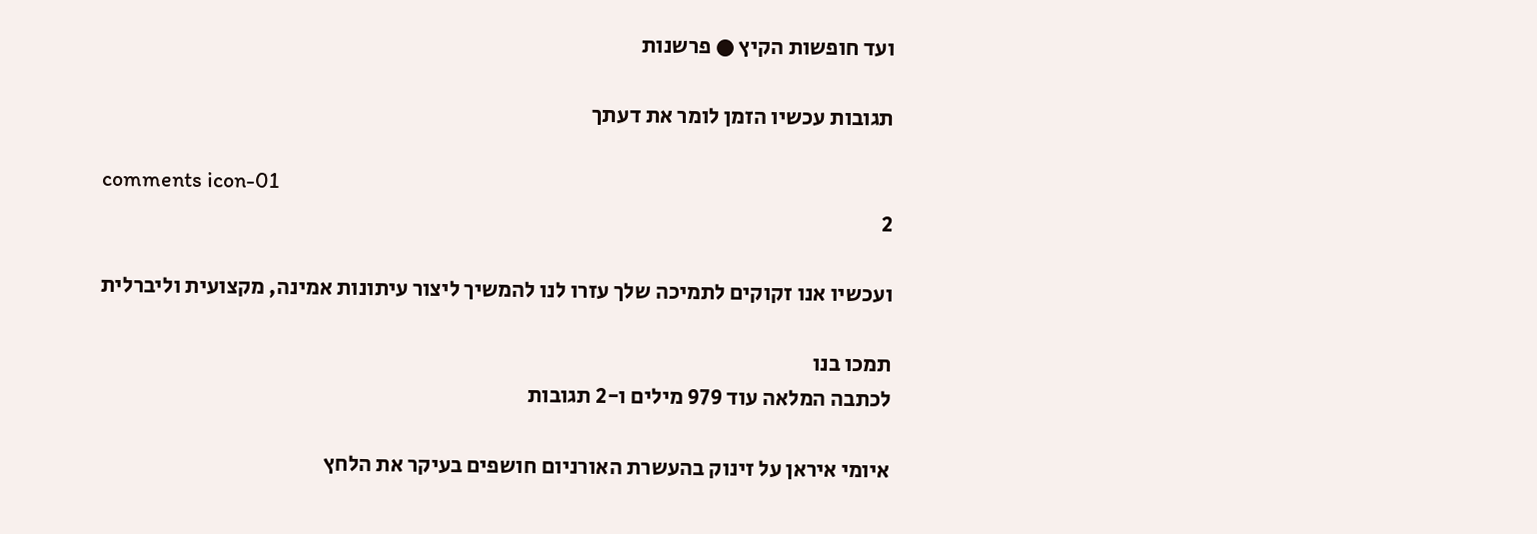ועד חופשות הקיץ ● פרשנות

תגובות עכשיו הזמן לומר את דעתך

comments icon-01
2

ועכשיו אנו זקוקים לתמיכה שלך עזרו לנו להמשיך ליצור עיתונות אמינה, מקצועית וליברלית

תמכו בנו
לכתבה המלאה עוד 979 מילים ו-2 תגובות

איומי איראן על זינוק בהעשרת האורניום חושפים בעיקר את הלחץ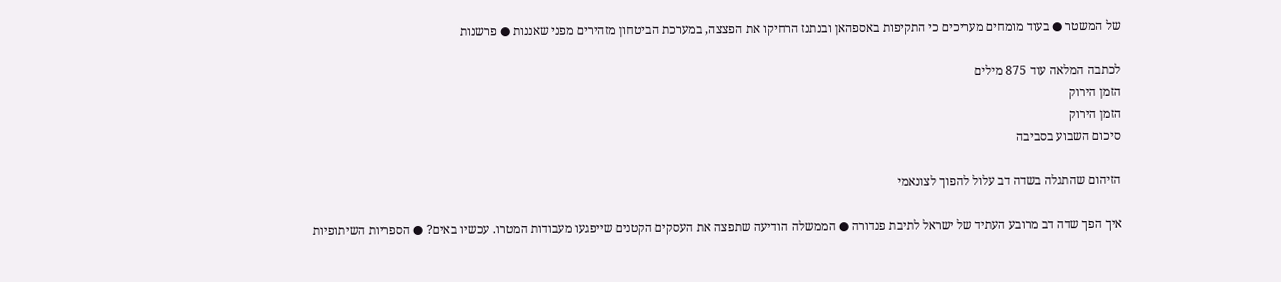של המשטר ● בעוד מומחים מעריכים כי התקיפות באספהאן ובנתנז הרחיקו את הפצצה, במערכת הביטחון מזהירים מפני שאננות ● פרשנות

לכתבה המלאה עוד 875 מילים
הזמן הירוק
הזמן הירוק
סיכום השבוע בסביבה

הזיהום שהתגלה בשדה דב עלול להפוך לצונאמי

איך הפך שדה דב מרובע העתיד של ישראל לתיבת פנדורה ● הממשלה הודיעה שתפצה את העסקים הקטנים שייפגעו מעבודות המטרו. עכשיו באים? ● הספריות השיתופיות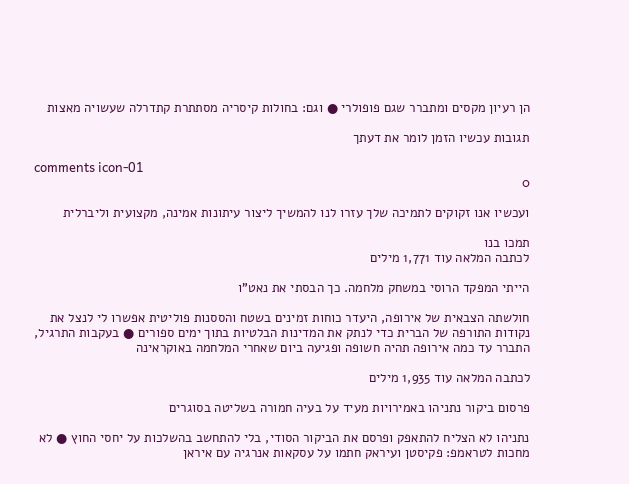הן רעיון מקסים ומתברר שגם פופולרי ● וגם: בחולות קיסריה מסתתרת קתדרלה שעשויה מאצות

תגובות עכשיו הזמן לומר את דעתך

comments icon-01
0

ועכשיו אנו זקוקים לתמיכה שלך עזרו לנו להמשיך ליצור עיתונות אמינה, מקצועית וליברלית

תמכו בנו
לכתבה המלאה עוד 1,771 מילים

הייתי המפקד הרוסי במשחק מלחמה. כך הבסתי את נאט"ו

חולשתה הצבאית של אירופה, היעדר כוחות זמינים בשטח והססנות פוליטית אפשרו לי לנצל את נקודות התורפה של הברית כדי לנתק את המדינות הבלטיות בתוך ימים ספורים ● בעקבות התרגיל, התברר עד כמה אירופה תהיה חשופה ופגיעה ביום שאחרי המלחמה באוקראינה

לכתבה המלאה עוד 1,935 מילים

פרסום ביקור נתניהו באמירויות מעיד על בעיה חמורה בשליטה בסוגרים

נתניהו לא הצליח להתאפק ופרסם את הביקור הסודי, בלי להתחשב בהשלכות על יחסי החוץ ● לא מחכות לטראמפ: פקיסטן ועיראק חתמו על עסקאות אנרגיה עם איראן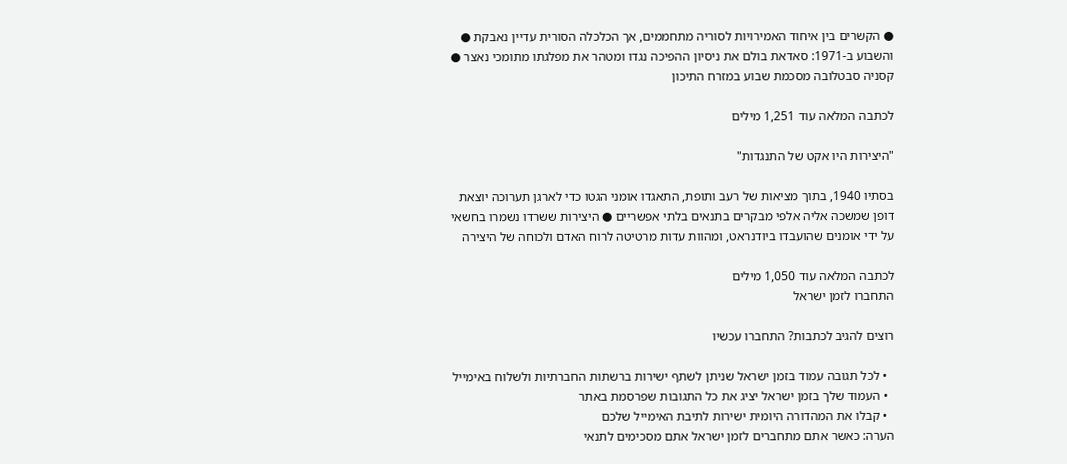● הקשרים בין איחוד האמירויות לסוריה מתחממים, אך הכלכלה הסורית עדיין נאבקת ● והשבוע ב-1971: סאדאת בולם את ניסיון ההפיכה נגדו ומטהר את מפלגתו מתומכי נאצר ● קסניה סבטלובה מסכמת שבוע במזרח התיכון

לכתבה המלאה עוד 1,251 מילים

"היצירות היו אקט של התנגדות"

בסתיו 1940, בתוך מציאות של רעב ותופת, התאגדו אומני הגטו כדי לארגן תערוכה יוצאת דופן שמשכה אליה אלפי מבקרים בתנאים בלתי אפשריים ● היצירות ששרדו נשמרו בחשאי על ידי אומנים שהועבדו ביודנראט, ומהוות עדות מרטיטה לרוח האדם ולכוחה של היצירה

לכתבה המלאה עוד 1,050 מילים
התחברו לזמן ישראל

רוצים להגיב לכתבות? התחברו עכשיו

  • לכל תגובה עמוד בזמן ישראל שניתן לשתף ישירות ברשתות החברתיות ולשלוח באימייל
  • העמוד שלך בזמן ישראל יציג את כל התגובות שפרסמת באתר
  • קבלו את המהדורה היומית ישירות לתיבת האימייל שלכם
הערה: כאשר אתם מתחברים לזמן ישראל אתם מסכימים לתנאי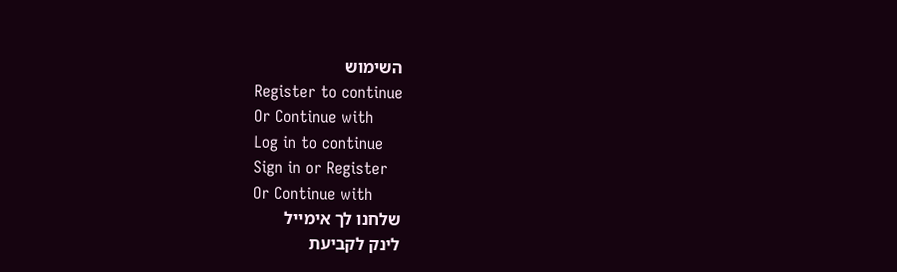השימוש
Register to continue
Or Continue with
Log in to continue
Sign in or Register
Or Continue with
שלחנו לך אימייל
לינק לקביעת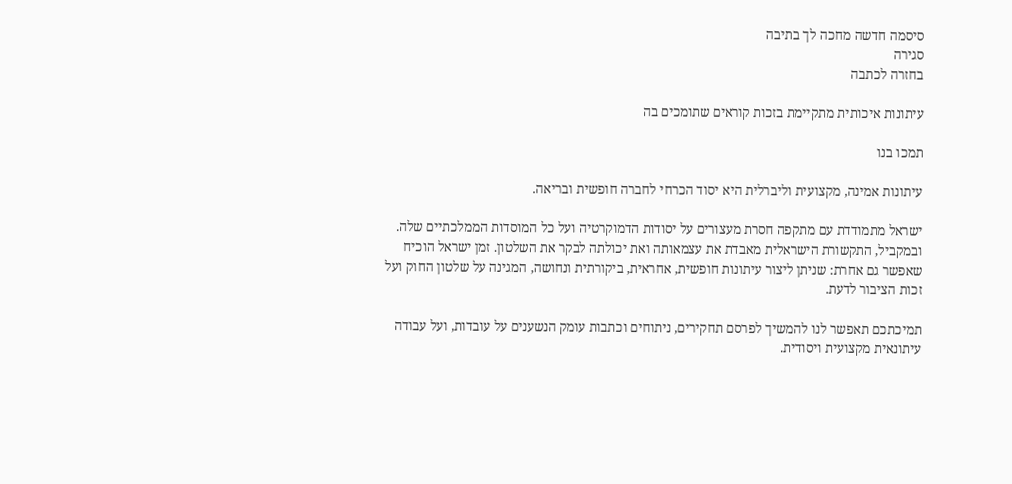סיסמה חדשה מחכה לך בתיבה
סגירה
בחזרה לכתבה

עיתונות איכותית מתקיימת בזכות קוראים שתומכים בה

תמכו בנו

עיתונות אמינה, מקצועית וליברלית היא יסוד הכרחי לחברה חופשית ובריאה.

ישראל מתמודדת עם מתקפה חסרת מעצורים על יסודות הדמוקרטיה ועל כל המוסדות הממלכתיים שלה. ובמקביל, התקשורת הישראלית מאבדת את עצמאותה ואת יכולתה לבקר את השלטון. זמן ישראל הוכיח שאפשר גם אחרת: שניתן ליצור עיתונות חופשית, אחראית, ביקורתית ונחושה, המגינה על שלטון החוק ועל זכות הציבור לדעת.

תמיכתכם תאפשר לנו להמשיך לפרסם תחקירים, ניתוחים וכתבות עומק הנשענים על עובדות, ועל עבודה עיתונאית מקצועית ויסודית.